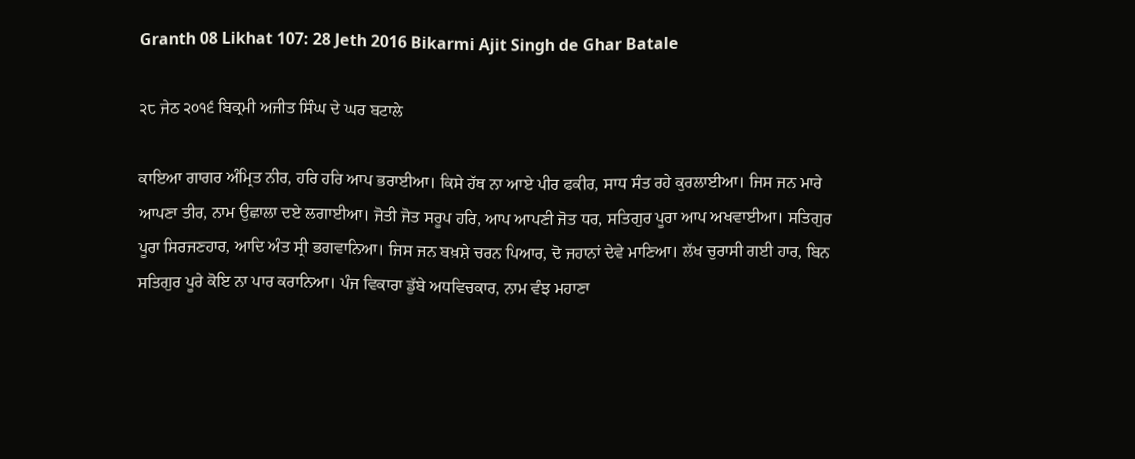Granth 08 Likhat 107: 28 Jeth 2016 Bikarmi Ajit Singh de Ghar Batale

੨੮ ਜੇਠ ੨੦੧੬ ਬਿਕ੍ਰਮੀ ਅਜੀਤ ਸਿੰਘ ਦੇ ਘਰ ਬਟਾਲੇ

ਕਾਇਆ ਗਾਗਰ ਅੰਮ੍ਰਿਤ ਨੀਰ, ਹਰਿ ਹਰਿ ਆਪ ਭਰਾਈਆ। ਕਿਸੇ ਹੱਥ ਨਾ ਆਏ ਪੀਰ ਫਕੀਰ, ਸਾਧ ਸੰਤ ਰਹੇ ਕੁਰਲਾਈਆ। ਜਿਸ ਜਨ ਮਾਰੇ ਆਪਣਾ ਤੀਰ, ਨਾਮ ਉਛਾਲਾ ਦਏ ਲਗਾਈਆ। ਜੋਤੀ ਜੋਤ ਸਰੂਪ ਹਰਿ, ਆਪ ਆਪਣੀ ਜੋਤ ਧਰ, ਸਤਿਗੁਰ ਪੂਰਾ ਆਪ ਅਖਵਾਈਆ। ਸਤਿਗੁਰ ਪੂਰਾ ਸਿਰਜਣਹਾਰ, ਆਦਿ ਅੰਤ ਸ੍ਰੀ ਭਗਵਾਨਿਆ। ਜਿਸ ਜਨ ਬਖ਼ਸ਼ੇ ਚਰਨ ਪਿਆਰ, ਦੋ ਜਹਾਨਾਂ ਦੇਵੇ ਮਾਣਿਆ। ਲੱਖ ਚੁਰਾਸੀ ਗਈ ਹਾਰ, ਬਿਨ ਸਤਿਗੁਰ ਪੂਰੇ ਕੋਇ ਨਾ ਪਾਰ ਕਰਾਨਿਆ। ਪੰਜ ਵਿਕਾਰਾ ਡੁੱਬੇ ਅਧਵਿਚਕਾਰ, ਨਾਮ ਵੰਝ ਮਹਾਣਾ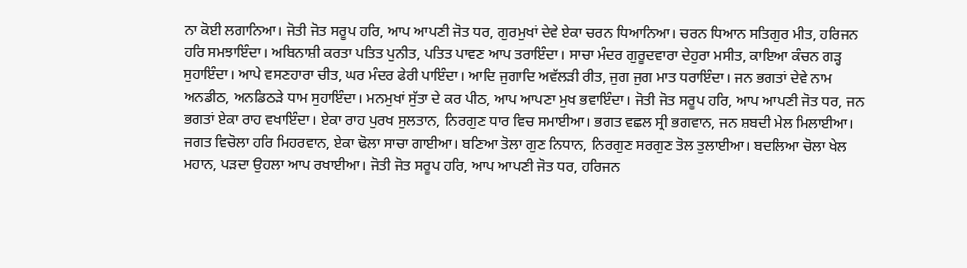ਨਾ ਕੋਈ ਲਗਾਨਿਆ। ਜੋਤੀ ਜੋਤ ਸਰੂਪ ਹਰਿ, ਆਪ ਆਪਣੀ ਜੋਤ ਧਰ, ਗੁਰਮੁਖਾਂ ਦੇਵੇ ਏਕਾ ਚਰਨ ਧਿਆਨਿਆ। ਚਰਨ ਧਿਆਨ ਸਤਿਗੁਰ ਮੀਤ, ਹਰਿਜਨ ਹਰਿ ਸਮਝਾਇੰਦਾ। ਅਬਿਨਾਸ਼ੀ ਕਰਤਾ ਪਤਿਤ ਪੁਨੀਤ, ਪਤਿਤ ਪਾਵਣ ਆਪ ਤਰਾਇੰਦਾ। ਸਾਚਾ ਮੰਦਰ ਗੁਰੂਦਵਾਰਾ ਦੇਹੁਰਾ ਮਸੀਤ, ਕਾਇਆ ਕੰਚਨ ਗੜ੍ਹ ਸੁਹਾਇੰਦਾ। ਆਪੇ ਵਸਣਹਾਰਾ ਚੀਤ, ਘਰ ਮੰਦਰ ਫੇਰੀ ਪਾਇੰਦਾ। ਆਦਿ ਜੁਗਾਦਿ ਅਵੱਲੜੀ ਰੀਤ, ਜੁਗ ਜੁਗ ਮਾਤ ਧਰਾਇੰਦਾ। ਜਨ ਭਗਤਾਂ ਦੇਵੇ ਨਾਮ ਅਨਡੀਠ, ਅਨਡਿਠੜੇ ਧਾਮ ਸੁਹਾਇੰਦਾ। ਮਨਮੁਖਾਂ ਸੁੱਤਾ ਦੇ ਕਰ ਪੀਠ, ਆਪ ਆਪਣਾ ਮੁਖ ਭਵਾਇੰਦਾ। ਜੋਤੀ ਜੋਤ ਸਰੂਪ ਹਰਿ, ਆਪ ਆਪਣੀ ਜੋਤ ਧਰ, ਜਨ ਭਗਤਾਂ ਏਕਾ ਰਾਹ ਵਖਾਇੰਦਾ। ਏਕਾ ਰਾਹ ਪੁਰਖ ਸੁਲਤਾਨ, ਨਿਰਗੁਣ ਧਾਰ ਵਿਚ ਸਮਾਈਆ। ਭਗਤ ਵਛਲ ਸ੍ਰੀ ਭਗਵਾਨ, ਜਨ ਸ਼ਬਦੀ ਮੇਲ ਮਿਲਾਈਆ। ਜਗਤ ਵਿਚੋਲਾ ਹਰਿ ਮਿਹਰਵਾਨ, ਏਕਾ ਢੋਲਾ ਸਾਚਾ ਗਾਈਆ। ਬਣਿਆ ਤੋਲਾ ਗੁਣ ਨਿਧਾਨ, ਨਿਰਗੁਣ ਸਰਗੁਣ ਤੋਲ ਤੁਲਾਈਆ। ਬਦਲਿਆ ਚੋਲਾ ਖੇਲ ਮਹਾਨ, ਪੜਦਾ ਉਹਲਾ ਆਪ ਰਖਾਈਆ। ਜੋਤੀ ਜੋਤ ਸਰੂਪ ਹਰਿ, ਆਪ ਆਪਣੀ ਜੋਤ ਧਰ, ਹਰਿਜਨ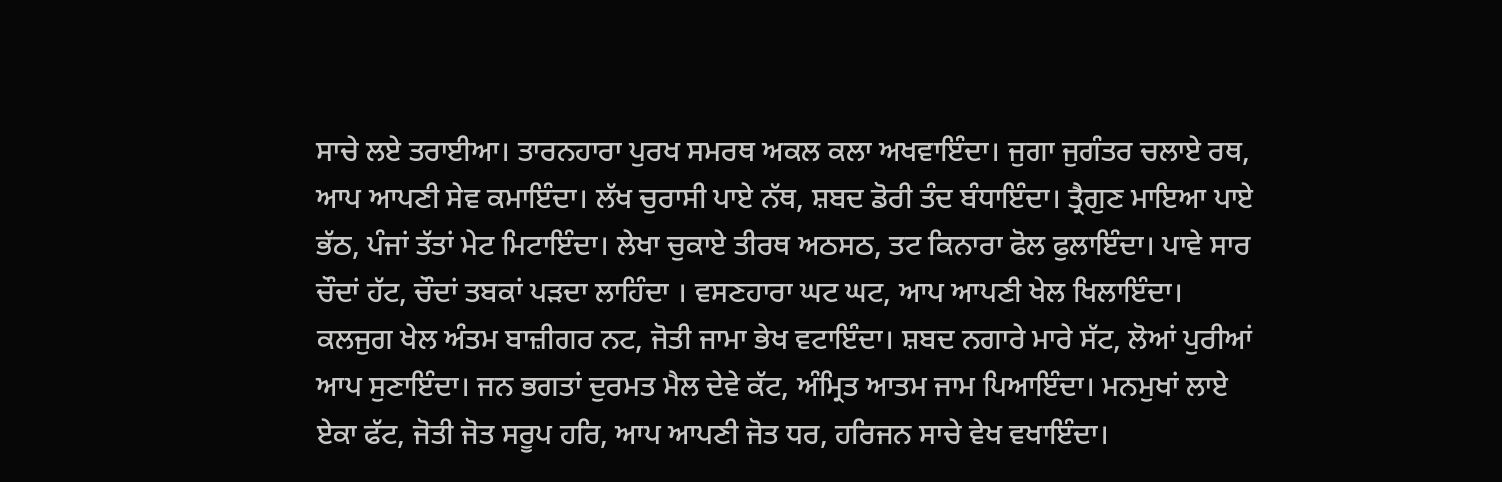ਸਾਚੇ ਲਏ ਤਰਾਈਆ। ਤਾਰਨਹਾਰਾ ਪੁਰਖ ਸਮਰਥ ਅਕਲ ਕਲਾ ਅਖਵਾਇੰਦਾ। ਜੁਗਾ ਜੁਗੰਤਰ ਚਲਾਏ ਰਥ, ਆਪ ਆਪਣੀ ਸੇਵ ਕਮਾਇੰਦਾ। ਲੱਖ ਚੁਰਾਸੀ ਪਾਏ ਨੱਥ, ਸ਼ਬਦ ਡੋਰੀ ਤੰਦ ਬੰਧਾਇੰਦਾ। ਤ੍ਰੈਗੁਣ ਮਾਇਆ ਪਾਏ ਭੱਠ, ਪੰਜਾਂ ਤੱਤਾਂ ਮੇਟ ਮਿਟਾਇੰਦਾ। ਲੇਖਾ ਚੁਕਾਏ ਤੀਰਥ ਅਠਸਠ, ਤਟ ਕਿਨਾਰਾ ਫੋਲ ਫੁਲਾਇੰਦਾ। ਪਾਵੇ ਸਾਰ ਚੌਦਾਂ ਹੱਟ, ਚੌਦਾਂ ਤਬਕਾਂ ਪੜਦਾ ਲਾਹਿੰਦਾ । ਵਸਣਹਾਰਾ ਘਟ ਘਟ, ਆਪ ਆਪਣੀ ਖੇਲ ਖਿਲਾਇੰਦਾ। ਕਲਜੁਗ ਖੇਲ ਅੰਤਮ ਬਾਜ਼ੀਗਰ ਨਟ, ਜੋਤੀ ਜਾਮਾ ਭੇਖ ਵਟਾਇੰਦਾ। ਸ਼ਬਦ ਨਗਾਰੇ ਮਾਰੇ ਸੱਟ, ਲੋਆਂ ਪੁਰੀਆਂ ਆਪ ਸੁਣਾਇੰਦਾ। ਜਨ ਭਗਤਾਂ ਦੁਰਮਤ ਮੈਲ ਦੇਵੇ ਕੱਟ, ਅੰਮ੍ਰਿਤ ਆਤਮ ਜਾਮ ਪਿਆਇੰਦਾ। ਮਨਮੁਖਾਂ ਲਾਏ ਏਕਾ ਫੱਟ, ਜੋਤੀ ਜੋਤ ਸਰੂਪ ਹਰਿ, ਆਪ ਆਪਣੀ ਜੋਤ ਧਰ, ਹਰਿਜਨ ਸਾਚੇ ਵੇਖ ਵਖਾਇੰਦਾ।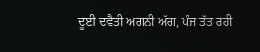ਦੂਈ ਦਵੈਤੀ ਅਗਨੀ ਅੱਗ, ਪੰਜ ਤੱਤ ਰਹੀ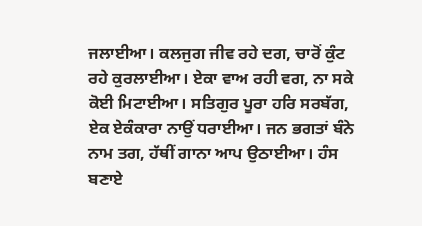ਜਲਾਈਆ। ਕਲਜੁਗ ਜੀਵ ਰਹੇ ਦਗ, ਚਾਰੋਂ ਕੁੰਟ ਰਹੇ ਕੁਰਲਾਈਆ। ਏਕਾ ਵਾਅ ਰਹੀ ਵਗ, ਨਾ ਸਕੇ ਕੋਈ ਮਿਟਾਈਆ। ਸਤਿਗੁਰ ਪੂਰਾ ਹਰਿ ਸਰਬੱਗ, ਏਕ ਏਕੰਕਾਰਾ ਨਾਉਂ ਧਰਾਈਆ। ਜਨ ਭਗਤਾਂ ਬੰਨੇ ਨਾਮ ਤਗ, ਹੱਥੀਂ ਗਾਨਾ ਆਪ ਉਠਾਈਆ। ਹੰਸ ਬਣਾਏ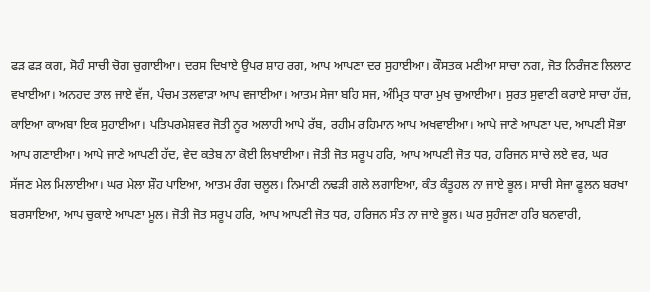ਫੜ ਫੜ ਕਗ, ਸੋਹੰ ਸਾਚੀ ਚੋਗ ਚੁਗਾਈਆ। ਦਰਸ ਦਿਖਾਏ ਉਪਰ ਸ਼ਾਹ ਰਗ, ਆਪ ਆਪਣਾ ਦਰ ਸੁਹਾਈਆ। ਕੌਸਤਕ ਮਣੀਆ ਸਾਚਾ ਨਗ, ਜੋਤ ਨਿਰੰਜਣ ਲਿਲਾਟ ਵਖਾਈਆ। ਅਨਹਦ ਤਾਲ ਜਾਏ ਵੱਜ, ਪੰਚਮ ਤਲਵਾੜਾ ਆਪ ਵਜਾਈਆ। ਆਤਮ ਸੇਜਾ ਬਹਿ ਸਜ, ਅੰਮ੍ਰਿਤ ਧਾਰਾ ਮੁਖ ਚੁਆਈਆ। ਸੁਰਤ ਸੁਵਾਣੀ ਕਰਾਏ ਸਾਚਾ ਹੱਜ਼, ਕਾਇਆ ਕਾਅਬਾ ਇਕ ਸੁਹਾਈਆ। ਪਤਿਪਰਮੇਸ਼ਵਰ ਜੋਤੀ ਨੂਰ ਅਲਾਹੀ ਆਪੇ ਰੱਬ, ਰਹੀਮ ਰਹਿਮਾਨ ਆਪ ਅਖਵਾਈਆ। ਆਪੇ ਜਾਣੇ ਆਪਣਾ ਪਦ, ਆਪਣੀ ਸੋਭਾ ਆਪ ਗਣਾਈਆ। ਆਪੇ ਜਾਣੇ ਆਪਣੀ ਹੱਦ, ਵੇਦ ਕਤੇਬ ਨਾ ਕੋਈ ਲਿਖਾਈਆ। ਜੋਤੀ ਜੋਤ ਸਰੂਪ ਹਰਿ, ਆਪ ਆਪਣੀ ਜੋਤ ਧਰ, ਹਰਿਜਨ ਸਾਚੇ ਲਏ ਵਰ, ਘਰ ਸੱਜਣ ਮੇਲ ਮਿਲਾਈਆ। ਘਰ ਮੇਲਾ ਸ਼ੌਹ ਪਾਇਆ, ਆਤਮ ਰੰਗ ਚਲੂਲ। ਨਿਮਾਣੀ ਨਢੜੀ ਗਲੇ ਲਗਾਇਆ, ਕੰਤ ਕੰਤੂਹਲ ਨਾ ਜਾਏ ਭੂਲ। ਸਾਚੀ ਸੇਜਾ ਫੂਲਨ ਬਰਖਾ ਬਰਸਾਇਆ, ਆਪ ਚੁਕਾਏ ਆਪਣਾ ਮੂਲ। ਜੋਤੀ ਜੋਤ ਸਰੂਪ ਹਰਿ, ਆਪ ਆਪਣੀ ਜੋਤ ਧਰ, ਹਰਿਜਨ ਸੰਤ ਨਾ ਜਾਏ ਭੂਲ। ਘਰ ਸੁਹੰਜਣਾ ਹਰਿ ਬਨਵਾਰੀ,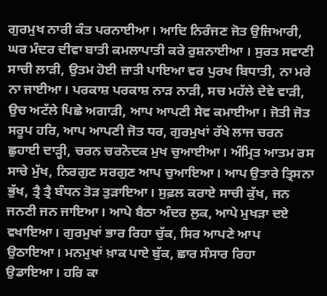ਗੁਰਮੁਖ ਨਾਰੀ ਕੰਤ ਪਰਨਾਈਆ। ਆਦਿ ਨਿਰੰਜਣ ਜੋਤ ਉਜਿਆਰੀ, ਘਰ ਮੰਦਰ ਦੀਵਾ ਬਾਤੀ ਕਮਲਾਪਾਤੀ ਕਰੇ ਰੁਸ਼ਨਾਈਆ । ਸੁਰਤ ਸਵਾਣੀ ਸਾਚੀ ਲਾੜੀ, ਉਤਮ ਹੋਈ ਜ਼ਾਤੀ ਪਾਇਆ ਵਰ ਪੁਰਖ ਬਿਧਾਤੀ, ਨਾ ਮਰੇ ਨਾ ਜਾਈਆ। ਪਰਕਾਸ਼ ਪਰਕਾਸ਼ ਨਾੜ ਨਾੜੀ, ਸਚ ਮਹੱਲੇ ਦੇਵੇ ਵਾੜੀ, ਉਚ ਅਟੱਲੇ ਪਿਛੇ ਅਗਾੜੀ, ਆਪ ਆਪਣੀ ਸੇਵ ਕਮਾਈਆ। ਜੋਤੀ ਜੋਤ ਸਰੂਪ ਹਰਿ, ਆਪ ਆਪਣੀ ਜੋਤ ਧਰ, ਗੁਰਮੁਖਾਂ ਰੱਖੇ ਲਾਜ ਚਰਨ ਛੁਹਾਈ ਦਾੜ੍ਹੀ, ਚਰਨ ਚਰਨੋਦਕ ਮੁਖ ਚੁਆਈਆ। ਅੰਮ੍ਰਿਤ ਆਤਮ ਰਸ ਸਾਚੇ ਮੁੱਖ, ਨਿਰਗੁਣ ਸਰਗੁਣ ਆਪ ਚੁਆਇਆ। ਆਪ ਉਤਾਰੇ ਤ੍ਰਿਸਨਾ ਭੁੱਖ, ਤ੍ਰੈ ਤ੍ਰੈ ਬੰਧਨ ਤੋੜ ਤੁੜਾਇਆ। ਸੁਫ਼ਲ ਕਰਾਏ ਸਾਚੀ ਕੁੱਖ, ਜਨ ਜਨਣੀ ਜਨ ਜਾਇਆ। ਆਪੇ ਬੈਠਾ ਅੰਦਰ ਲੁਕ, ਆਪੇ ਮੁਖੜਾ ਦਏ ਵਖਾਇਆ। ਗੁਰਮੁਖਾਂ ਭਾਰ ਰਿਹਾ ਚੁੱਕ, ਸਿਰ ਆਪਣੇ ਆਪ ਉਠਾਇਆ। ਮਨਮੁਖਾਂ ਖ਼ਾਕ ਪਾਏ ਬੁੱਕ, ਛਾਰ ਸੰਸਾਰ ਰਿਹਾ ਉਡਾਇਆ। ਹਰਿ ਕਾ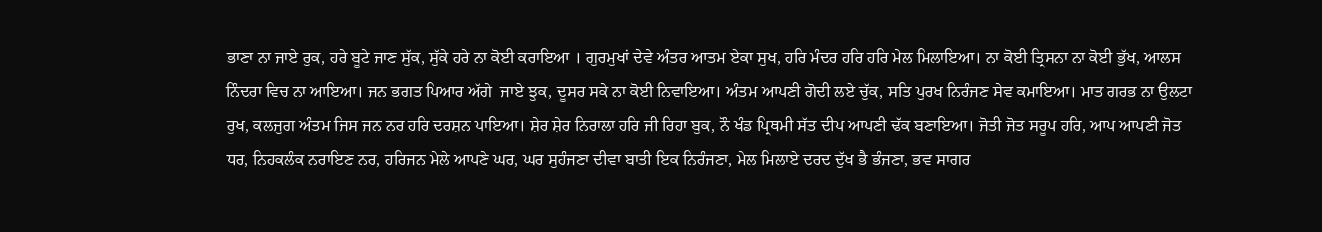ਭਾਣਾ ਨਾ ਜਾਏ ਰੁਕ, ਹਰੇ ਬੂਟੇ ਜਾਣ ਸੁੱਕ, ਸੁੱਕੇ ਹਰੇ ਨਾ ਕੋਈ ਕਰਾਇਆ । ਗੁਰਮੁਖਾਂ ਦੇਵੇ ਅੰਤਰ ਆਤਮ ਏਕਾ ਸੁਖ, ਹਰਿ ਮੰਦਰ ਹਰਿ ਹਰਿ ਮੇਲ ਮਿਲਾਇਆ। ਨਾ ਕੋਈ ਤ੍ਰਿਸਨਾ ਨਾ ਕੋਈ ਭੁੱਖ, ਆਲਸ ਨਿੰਦਰਾ ਵਿਚ ਨਾ ਆਇਆ। ਜਨ ਭਗਤ ਪਿਆਰ ਅੱਗੇ  ਜਾਏ ਝੁਕ, ਦੂਸਰ ਸਕੇ ਨਾ ਕੋਈ ਨਿਵਾਇਆ। ਅੰਤਮ ਆਪਣੀ ਗੋਦੀ ਲਏ ਚੁੱਕ, ਸਤਿ ਪੁਰਖ ਨਿਰੰਜਣ ਸੇਵ ਕਮਾਇਆ। ਮਾਤ ਗਰਭ ਨਾ ਉਲਟਾ ਰੁਖ, ਕਲਜੁਗ ਅੰਤਮ ਜਿਸ ਜਨ ਨਰ ਹਰਿ ਦਰਸ਼ਨ ਪਾਇਆ। ਸ਼ੇਰ ਸ਼ੇਰ ਨਿਰਾਲਾ ਹਰਿ ਜੀ ਰਿਹਾ ਬੁਕ, ਨੌ ਖੰਡ ਪ੍ਰਿਥਮੀ ਸੱਤ ਦੀਪ ਆਪਣੀ ਢੱਕ ਬਣਾਇਆ। ਜੋਤੀ ਜੋਤ ਸਰੂਪ ਹਰਿ, ਆਪ ਆਪਣੀ ਜੋਤ ਧਰ, ਨਿਹਕਲੰਕ ਨਰਾਇਣ ਨਰ, ਹਰਿਜਨ ਮੇਲੇ ਆਪਣੇ ਘਰ, ਘਰ ਸੁਹੰਜਣਾ ਦੀਵਾ ਬਾਤੀ ਇਕ ਨਿਰੰਜਣਾ, ਮੇਲ ਮਿਲਾਏ ਦਰਦ ਦੁੱਖ ਭੈ ਭੰਜਣਾ, ਭਵ ਸਾਗਰ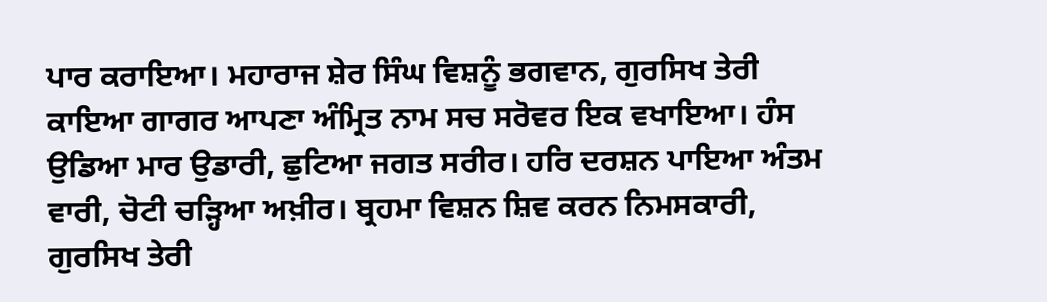ਪਾਰ ਕਰਾਇਆ। ਮਹਾਰਾਜ ਸ਼ੇਰ ਸਿੰਘ ਵਿਸ਼ਨੂੰ ਭਗਵਾਨ, ਗੁਰਸਿਖ ਤੇਰੀ ਕਾਇਆ ਗਾਗਰ ਆਪਣਾ ਅੰਮ੍ਰਿਤ ਨਾਮ ਸਚ ਸਰੋਵਰ ਇਕ ਵਖਾਇਆ। ਹੰਸ ਉਡਿਆ ਮਾਰ ਉਡਾਰੀ, ਛੁਟਿਆ ਜਗਤ ਸਰੀਰ। ਹਰਿ ਦਰਸ਼ਨ ਪਾਇਆ ਅੰਤਮ ਵਾਰੀ, ਚੋਟੀ ਚੜ੍ਹਿਆ ਅਖ਼ੀਰ। ਬ੍ਰਹਮਾ ਵਿਸ਼ਨ ਸ਼ਿਵ ਕਰਨ ਨਿਮਸਕਾਰੀ, ਗੁਰਸਿਖ ਤੇਰੀ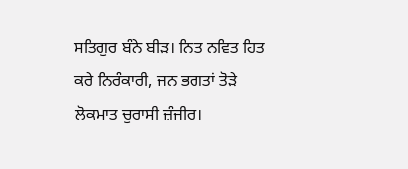ਸਤਿਗੁਰ ਬੰਨੇ ਬੀੜ। ਨਿਤ ਨਵਿਤ ਹਿਤ ਕਰੇ ਨਿਰੰਕਾਰੀ, ਜਨ ਭਗਤਾਂ ਤੋੜੇ ਲੋਕਮਾਤ ਚੁਰਾਸੀ ਜ਼ੰਜੀਰ।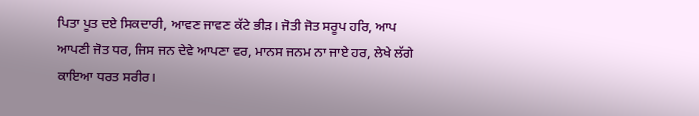ਪਿਤਾ ਪੂਤ ਦਏ ਸਿਕਦਾਰੀ, ਆਵਣ ਜਾਵਣ ਕੱਟੇ ਭੀੜ। ਜੋਤੀ ਜੋਤ ਸਰੂਪ ਹਰਿ, ਆਪ ਆਪਣੀ ਜੋਤ ਧਰ, ਜਿਸ ਜਨ ਦੇਵੇ ਆਪਣਾ ਵਰ, ਮਾਨਸ ਜਨਮ ਨਾ ਜਾਏ ਹਰ, ਲੇਖੇ ਲੱਗੇ ਕਾਇਆ ਧਰਤ ਸਰੀਰ।